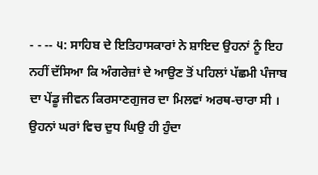- - -- ੫: ਸਾਹਿਬ ਦੇ ਇਤਿਹਾਸਕਾਰਾਂ ਨੇ ਸ਼ਾਇਦ ਉਹਨਾਂ ਨੂੰ ਇਹ ਨਹੀਂ ਦੱਸਿਆ ਕਿ ਅੰਗਰੇਜ਼ਾਂ ਦੇ ਆਉਣ ਤੋਂ ਪਹਿਲਾਂ ਪੱਛਮੀ ਪੰਜਾਬ ਦਾ ਪੇਂਡੂ ਜੀਵਨ ਕਿਰਸਾਣਗੁਜਰ ਦਾ ਮਿਲਵਾਂ ਅਰਥ-ਚਾਰਾ ਸੀ । ਉਹਨਾਂ ਘਰਾਂ ਵਿਚ ਦੁਧ ਘਿਉ ਹੀ ਹੁੰਦਾ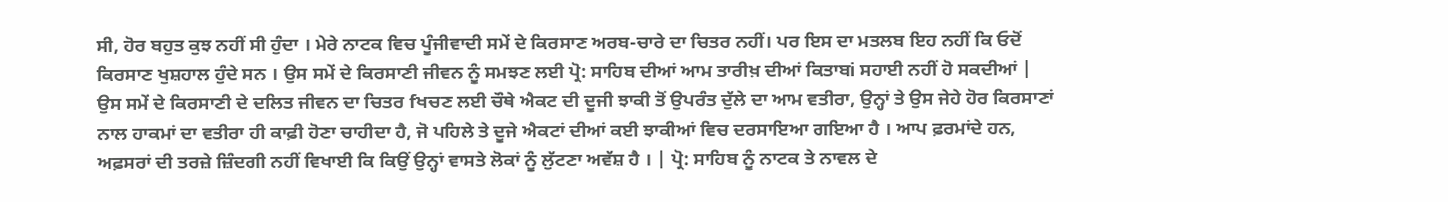ਸੀ, ਹੋਰ ਬਹੁਤ ਕੁਝ ਨਹੀਂ ਸੀ ਹੁੰਦਾ । ਮੇਰੇ ਨਾਟਕ ਵਿਚ ਪੂੰਜੀਵਾਦੀ ਸਮੇਂ ਦੇ ਕਿਰਸਾਣ ਅਰਬ-ਚਾਰੇ ਦਾ ਚਿਤਰ ਨਹੀਂ। ਪਰ ਇਸ ਦਾ ਮਤਲਬ ਇਹ ਨਹੀਂ ਕਿ ਓਦੋਂ ਕਿਰਸਾਣ ਖੁਸ਼ਹਾਲ ਹੁੰਦੇ ਸਨ । ਉਸ ਸਮੇਂ ਦੇ ਕਿਰਸਾਣੀ ਜੀਵਨ ਨੂੰ ਸਮਝਣ ਲਈ ਪ੍ਰੋ: ਸਾਹਿਬ ਦੀਆਂ ਆਮ ਤਾਰੀਖ਼ ਦੀਆਂ ਕਿਤਾਬi ਸਹਾਈ ਨਹੀਂ ਹੋ ਸਕਦੀਆਂ | ਉਸ ਸਮੇਂ ਦੇ ਕਿਰਸਾਣੀ ਦੇ ਦਲਿਤ ਜੀਵਨ ਦਾ ਚਿਤਰ fਖਚਣ ਲਈ ਚੌਥੇ ਐਕਟ ਦੀ ਦੂਜੀ ਝਾਕੀ ਤੋਂ ਉਪਰੰਤ ਦੁੱਲੇ ਦਾ ਆਮ ਵਤੀਰਾ, ਉਨ੍ਹਾਂ ਤੇ ਉਸ ਜੇਹੇ ਹੋਰ ਕਿਰਸਾਣਾਂ ਨਾਲ ਹਾਕਮਾਂ ਦਾ ਵਤੀਰਾ ਹੀ ਕਾਫ਼ੀ ਹੋਣਾ ਚਾਹੀਦਾ ਹੈ, ਜੋ ਪਹਿਲੇ ਤੇ ਦੂਜੇ ਐਕਟਾਂ ਦੀਆਂ ਕਈ ਝਾਕੀਆਂ ਵਿਚ ਦਰਸਾਇਆ ਗਇਆ ਹੈ । ਆਪ ਫ਼ਰਮਾਂਦੇ ਹਨ, ਅਫ਼ਸਰਾਂ ਦੀ ਤਰਜ਼ੇ ਜ਼ਿੰਦਗੀ ਨਹੀਂ ਵਿਖਾਈ ਕਿ ਕਿਉਂ ਉਨ੍ਹਾਂ ਵਾਸਤੇ ਲੋਕਾਂ ਨੂੰ ਲੁੱਟਣਾ ਅਵੱਸ਼ ਹੈ । | ਪ੍ਰੋ: ਸਾਹਿਬ ਨੂੰ ਨਾਟਕ ਤੇ ਨਾਵਲ ਦੇ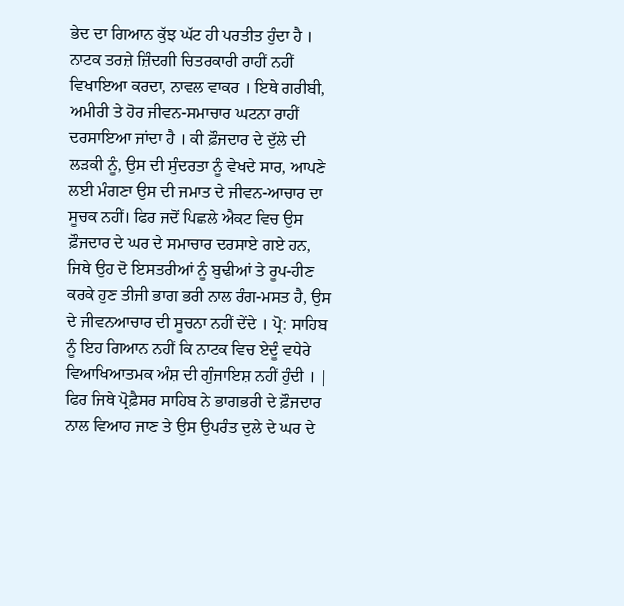ਭੇਦ ਦਾ ਗਿਆਨ ਕੁੱਝ ਘੱਟ ਹੀ ਪਰਤੀਤ ਹੁੰਦਾ ਹੈ । ਨਾਟਕ ਤਰਜ਼ੇ ਜ਼ਿੰਦਗੀ ਚਿਤਰਕਾਰੀ ਰਾਹੀਂ ਨਹੀਂ ਵਿਖਾਇਆ ਕਰਦਾ, ਨਾਵਲ ਵਾਕਰ । ਇਥੇ ਗਰੀਬੀ, ਅਮੀਰੀ ਤੇ ਹੋਰ ਜੀਵਨ-ਸਮਾਚਾਰ ਘਟਨਾ ਰਾਹੀਂ ਦਰਸਾਇਆ ਜਾਂਦਾ ਹੈ । ਕੀ ਫ਼ੌਜਦਾਰ ਦੇ ਦੁੱਲੇ ਦੀ ਲੜਕੀ ਨੂੰ, ਉਸ ਦੀ ਸੁੰਦਰਤਾ ਨੂੰ ਵੇਖਦੇ ਸਾਰ, ਆਪਣੇ ਲਈ ਮੰਗਣਾ ਉਸ ਦੀ ਜਮਾਤ ਦੇ ਜੀਵਨ-ਆਚਾਰ ਦਾ ਸੂਚਕ ਨਹੀਂ। ਫਿਰ ਜਦੋਂ ਪਿਛਲੇ ਐਕਟ ਵਿਚ ਉਸ ਫ਼ੌਜਦਾਰ ਦੇ ਘਰ ਦੇ ਸਮਾਚਾਰ ਦਰਸਾਏ ਗਏ ਹਨ, ਜਿਥੇ ਉਹ ਦੋ ਇਸਤਰੀਆਂ ਨੂੰ ਬੁਢੀਆਂ ਤੇ ਰੂਪ-ਹੀਣ ਕਰਕੇ ਹੁਣ ਤੀਜੀ ਭਾਗ ਭਰੀ ਨਾਲ ਰੰਗ-ਮਸਤ ਹੈ, ਉਸ ਦੇ ਜੀਵਨਆਚਾਰ ਦੀ ਸੂਚਨਾ ਨਹੀਂ ਦੇਂਦੇ । ਪ੍ਰੋ: ਸਾਹਿਬ ਨੂੰ ਇਹ ਗਿਆਨ ਨਹੀਂ ਕਿ ਨਾਟਕ ਵਿਚ ਏਦੂੰ ਵਧੇਰੇ ਵਿਆਖਿਆਤਮਕ ਅੰਸ਼ ਦੀ ਗੁੰਜਾਇਸ਼ ਨਹੀਂ ਹੁੰਦੀ । | ਫਿਰ ਜਿਥੇ ਪ੍ਰੋਫ਼ੈਸਰ ਸਾਹਿਬ ਨੇ ਭਾਗਭਰੀ ਦੇ ਫ਼ੌਜਦਾਰ ਨਾਲ ਵਿਆਹ ਜਾਣ ਤੇ ਉਸ ਉਪਰੰਤ ਦੁਲੇ ਦੇ ਘਰ ਦੇ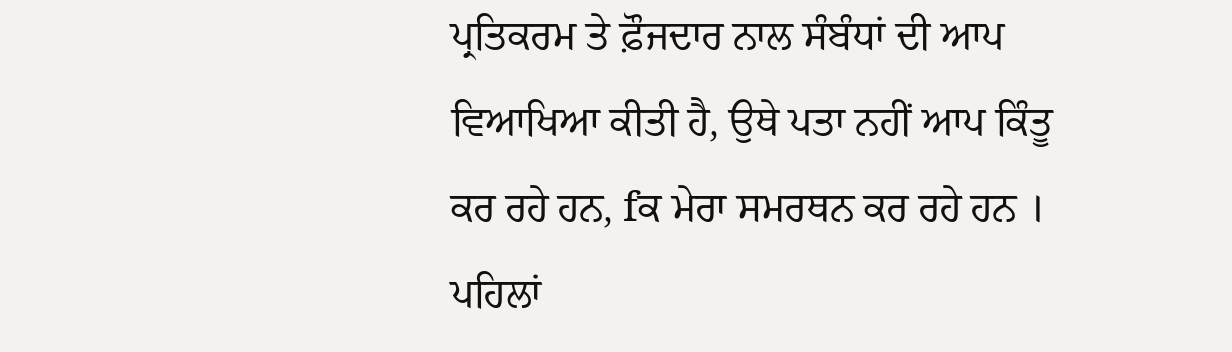ਪ੍ਰਤਿਕਰਮ ਤੇ ਫ਼ੌਜਦਾਰ ਨਾਲ ਸੰਬੰਧਾਂ ਦੀ ਆਪ ਵਿਆਖਿਆ ਕੀਤੀ ਹੈ, ਉਥੇ ਪਤਾ ਨਹੀਂ ਆਪ ਕਿੰਤੂ ਕਰ ਰਹੇ ਹਨ, fਕ ਮੇਰਾ ਸਮਰਥਨ ਕਰ ਰਹੇ ਹਨ । ਪਹਿਲਾਂ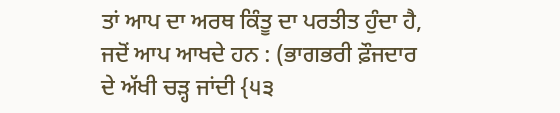ਤਾਂ ਆਪ ਦਾ ਅਰਥ ਕਿੰਤੂ ਦਾ ਪਰਤੀਤ ਹੁੰਦਾ ਹੈ, ਜਦੋਂ ਆਪ ਆਖਦੇ ਹਨ : (ਭਾਗਭਰੀ ਫ਼ੌਜਦਾਰ ਦੇ ਅੱਖੀ ਚੜ੍ਹ ਜਾਂਦੀ {੫੩